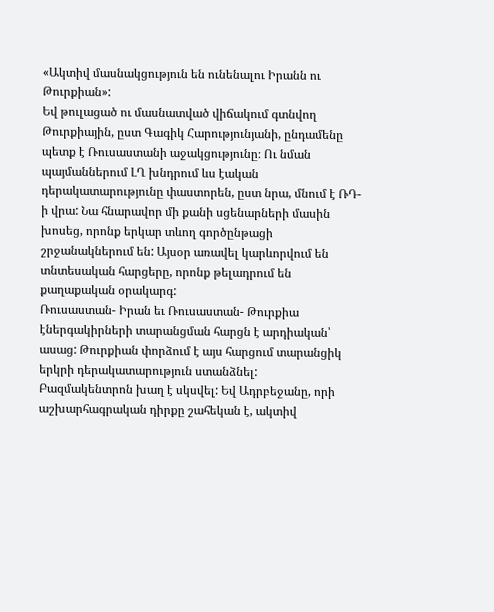«Ակտիվ մասնակցություն են ունենալու Իրանն ու Թուրքիան»:
Եվ թուլացած ու մասնատված վիճակում գտնվող Թուրքիային, ըստ Գագիկ Հարությունյանի, ընդամենը պետք է Ռուսաստանի աջակցությունը։ Ու նման պայմաններում ԼՂ խնդրում ևս էական դերակատարությունը փաստորեն, ըստ նրա, մնում է ՌԴ- ի վրա: Նա հնարավոր մի քանի սցենարների մասին խոսեց, որոնք երկար տևող գործընթացի շրջանակներում են: Այսօր առավել կարևորվում են տնտեսական հարցերը, որոնք թելադրում են քաղաքական օրակարգ:
Ռուսաստան- Իրան եւ Ռուսաստան- Թուրքիա էներգակիրների տարանցման հարցն է արդիական՝ ասաց: Թուրքիան փորձում է այս հարցում տարանցիկ երկրի դերակատարություն ստանձնել:
Բազմակենտրոն խաղ է սկսվել: Եվ Ադրբեջանը, որի աշխարհագրական դիրքը շահեկան է, ակտիվ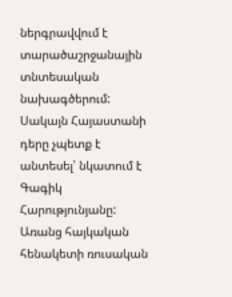ներգրավվում է տարածաշրջանային տնտեսական նախագծերում: Սակայն Հայաստանի դերը չպետք է անտեսել՝ նկատում է Գագիկ Հարությունյանը: Առանց հայկական հենակետի ռուսական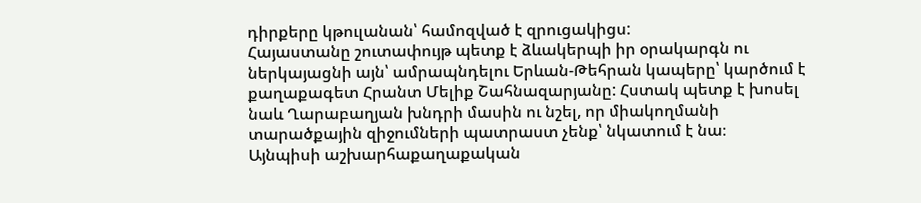դիրքերը կթուլանան՝ համոզված է զրուցակիցս:
Հայաստանը շուտափույթ պետք է ձևակերպի իր օրակարգն ու ներկայացնի այն՝ ամրապնդելու Երևան-Թեհրան կապերը՝ կարծում է քաղաքագետ Հրանտ Մելիք Շահնազարյանը: Հստակ պետք է խոսել նաև Ղարաբաղյան խնդրի մասին ու նշել, որ միակողմանի տարածքային զիջումների պատրաստ չենք՝ նկատում է նա։
Այնպիսի աշխարհաքաղաքական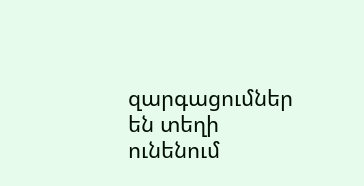զարգացումներ են տեղի ունենում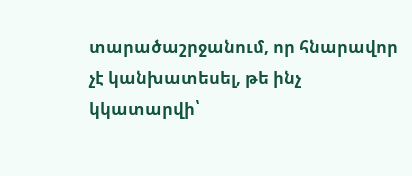տարածաշրջանում, որ հնարավոր չէ կանխատեսել, թե ինչ կկատարվի՝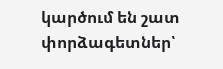կարծում են շատ փորձագետներ՝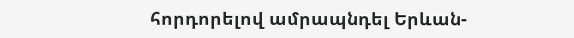հորդորելով ամրապնդել Երևան-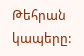Թեհրան կապերը: